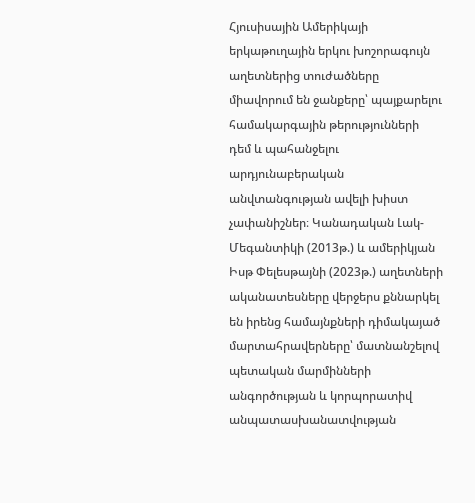Հյուսիսային Ամերիկայի երկաթուղային երկու խոշորագույն աղետներից տուժածները միավորում են ջանքերը՝ պայքարելու համակարգային թերությունների դեմ և պահանջելու արդյունաբերական անվտանգության ավելի խիստ չափանիշներ։ Կանադական Լակ-Մեգանտիկի (2013թ.) և ամերիկյան Իսթ Փելեսթայնի (2023թ.) աղետների ականատեսները վերջերս քննարկել են իրենց համայնքների դիմակայած մարտահրավերները՝ մատնանշելով պետական մարմինների անգործության և կորպորատիվ անպատասխանատվության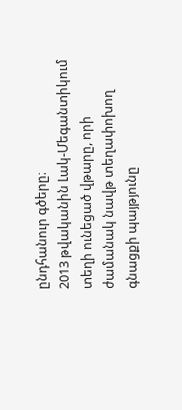ընդհանուր գծերը։
2013 թվականին Լակ-Մեգանտիկում տեղի ունեցած վթարը, որի ժամանակ նավթ տեղափոխող գնացքի պայթյունը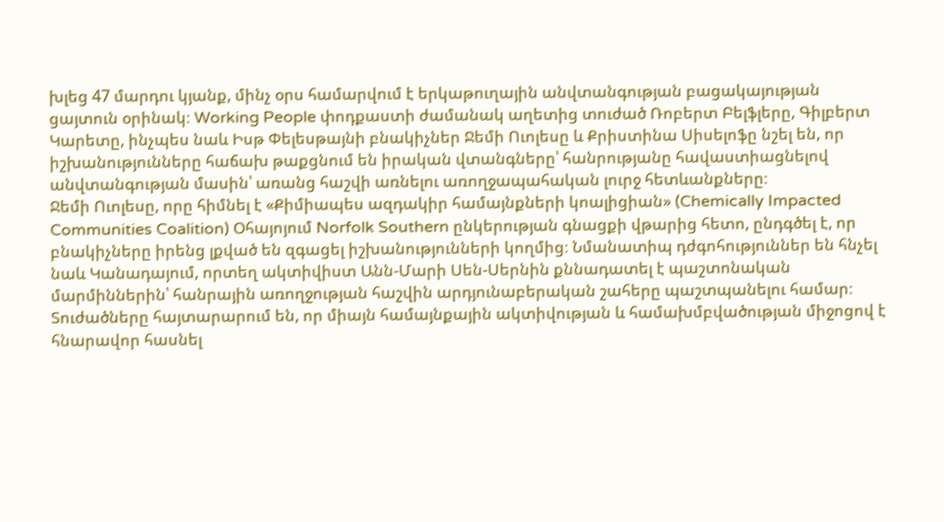խլեց 47 մարդու կյանք, մինչ օրս համարվում է երկաթուղային անվտանգության բացակայության ցայտուն օրինակ։ Working People փոդքաստի ժամանակ աղետից տուժած Ռոբերտ Բելֆլերը, Գիլբերտ Կարետը, ինչպես նաև Իսթ Փելեսթայնի բնակիչներ Ջեմի Ուոլեսը և Քրիստինա Սիսելոֆը նշել են, որ իշխանությունները հաճախ թաքցնում են իրական վտանգները՝ հանրությանը հավաստիացնելով անվտանգության մասին՝ առանց հաշվի առնելու առողջապահական լուրջ հետևանքները։
Ջեմի Ուոլեսը, որը հիմնել է «Քիմիապես ազդակիր համայնքների կոալիցիան» (Chemically Impacted Communities Coalition) Օհայոյում Norfolk Southern ընկերության գնացքի վթարից հետո, ընդգծել է, որ բնակիչները իրենց լքված են զգացել իշխանությունների կողմից։ Նմանատիպ դժգոհություններ են հնչել նաև Կանադայում, որտեղ ակտիվիստ Անն-Մարի Սեն-Սերնին քննադատել է պաշտոնական մարմիններին՝ հանրային առողջության հաշվին արդյունաբերական շահերը պաշտպանելու համար։
Տուժածները հայտարարում են, որ միայն համայնքային ակտիվության և համախմբվածության միջոցով է հնարավոր հասնել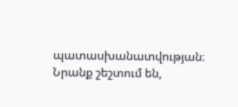պատասխանատվության։ Նրանք շեշտում են,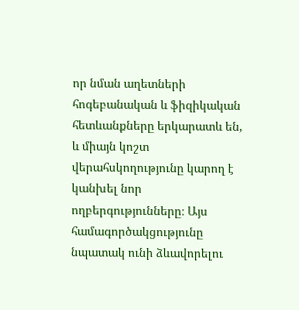որ նման աղետների հոգեբանական և ֆիզիկական հետևանքները երկարատև են, և միայն կոշտ վերահսկողությունը կարող է կանխել նոր ողբերգությունները։ Այս համագործակցությունը նպատակ ունի ձևավորելու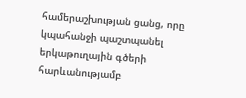համերաշխության ցանց, որը կպահանջի պաշտպանել երկաթուղային գծերի հարևանությամբ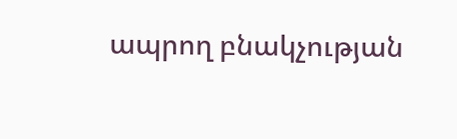ապրող բնակչության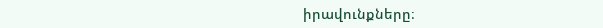իրավունքները։